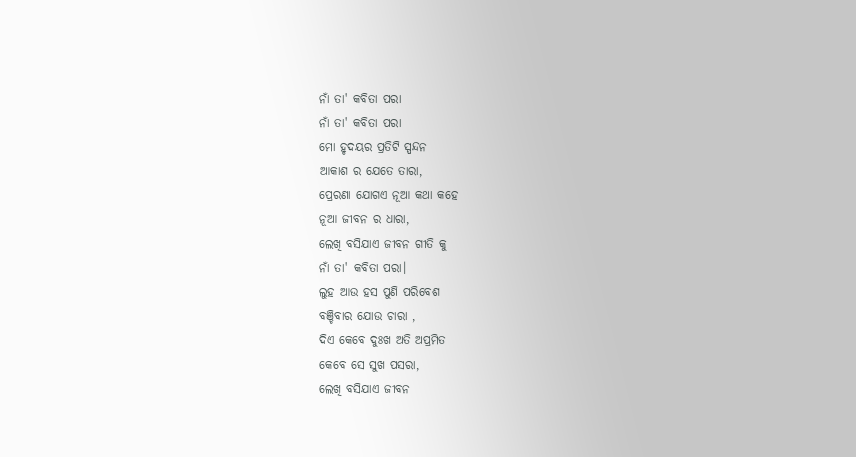ନାଁ ତା' କବିତା ପରା
ନାଁ ତା' କବିତା ପରା
ମୋ ହୃଦୟର ପ୍ରତିଟି ସ୍ପନ୍ଦନ
ଆକାଶ ର ଯେତେ ତାରା,
ପ୍ରେରଣା ଯୋଗଏ ନୂଆ କଥା କହେ
ନୂଆ ଜୀବନ ର ଧାରା,
ଲେଖି ବସିଯାଏ ଜୀବନ ଗୀତି କୁ
ନାଁ ତା' କବିତା ପରା।
ଲୁହ ଆଉ ହସ ପୁଣି ପରିବେଶ
ବଞ୍ଚିବାର ଯୋଉ ଚାରା ,
ଦିଏ କେବେ ଦୁଃଖ ଅତି ଅପ୍ରମିତ
କେବେ ସେ ସୁଖ ପସରା,
ଲେଖି ବସିଯାଏ ଜୀବନ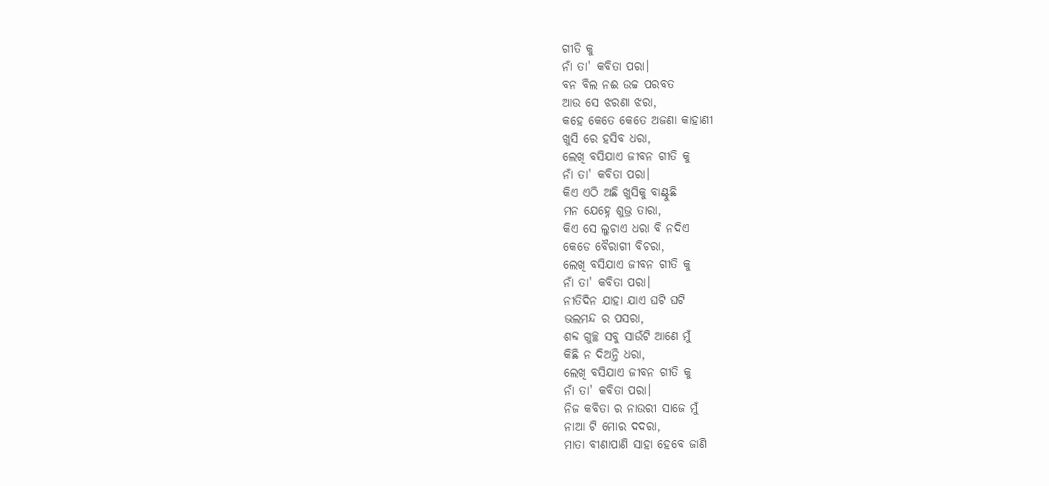ଗୀତି କୁ
ନାଁ ତା' କବିତା ପରା।
ବନ ବିଲ ନଈ ଉଚ୍ଚ ପରବତ
ଆଉ ସେ ଝରଣା ଝରା,
କହେ କେତେ କେତେ ଅଜଣା କାହାଣୀ
ଖୁସି ରେ ହସିବ ଧରା,
ଲେଖି ବସିଯାଏ ଜୀବନ ଗୀତି କୁ
ନାଁ ତା' କବିତା ପରା।
କିଏ ଏଠି ଅଛି ଖୁସିକୁ ବାଣ୍ଟୁଛି
ମନ ଯେହ୍ନେ ଶୁଭ୍ର ତାରା,
କିଏ ସେ ଲୁଚାଏ ଧରା ବି ନଦିଏ
କେଡେ ବୈରାଗୀ ବିଚରା,
ଲେଖି ବସିଯାଏ ଜୀବନ ଗୀତି କୁ
ନାଁ ତା' କବିତା ପରା।
ନୀତିଦିନ ଯାହା ଯାଏ ଘଟି ଘଟି
ଭଲମନ୍ଦ ର ପସରା,
ଶବ୍ଦ ଗୁଚ୍ଛ ସବୁ ସାଉଁଟି ଆଣେ ମୁଁ
କିଛି ନ ଦିଅନ୍ତି ଧରା,
ଲେଖି ବସିଯାଏ ଜୀବନ ଗୀତି କୁ
ନାଁ ତା' କବିତା ପରା।
ନିଜ କବିତା ର ନାଉରୀ ସାଜେ ମୁଁ
ନାଆ ଟି ମୋର ଦଦରା,
ମାତା ବୀଣାପାଣି ସାହା ହେବେ ଜାଣି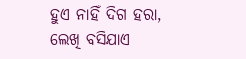ହୁଏ ନାହିଁ ଦିଗ ହରା,
ଲେଖି ବସିଯାଏ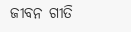ଜୀବନ ଗୀତି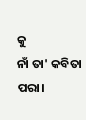କୁ
ନାଁ ତା' କବିତା ପରା।